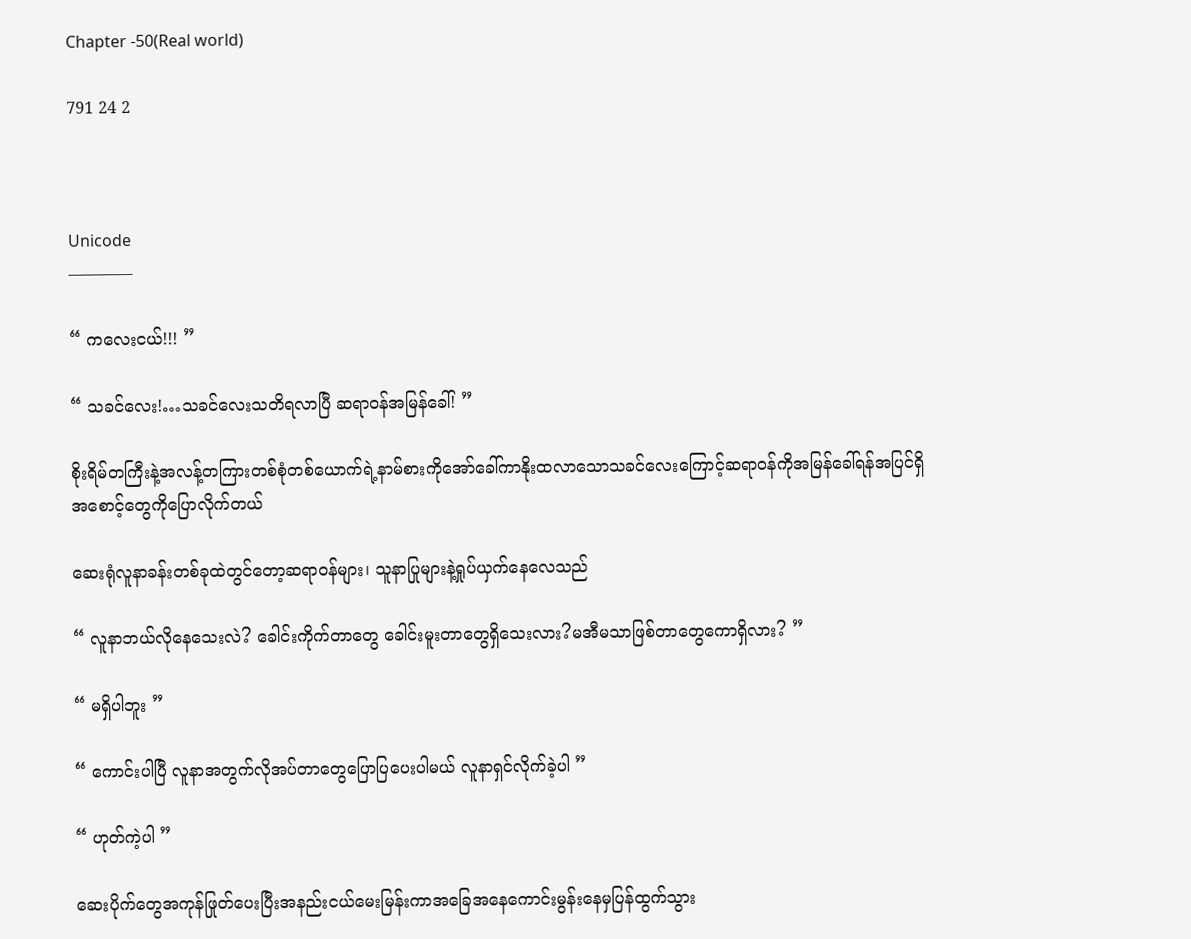Chapter -50(Real world)

791 24 2



Unicode
————

“ ကလေးငယ်!!! ”

“ သခင်လေး!…သခင်လေးသတိရလာပြီ ဆရာဝန်အမြန်ခေါ်! ”

စိုးရိမ်တကြီးနဲ့အလန့်တကြားတစ်စုံတစ်‌ယောက်ရဲ့နာမ်စားကိုအော်ခေါ်ကာနိုးထလာသောသခင်လေးကြောင့်ဆရာဝန်ကိုအမြန်ခေါ်ရန်အပြင်ရှိအစောင့်တွေကိုပြောလိုက်တယ်

ဆေးရုံလူနာခန်းတစ်ခုထဲတွင်တော့ဆရာဝန်များ၊ သူနာပြုများနဲ့ရှုပ်ယှက်နေလေသည်

“ လူနာဘယ်လိုနေသေးလဲ? ခေါင်းကိုက်တာတွေ ခေါင်းမူးတာတွေရှိသေးလား?မအီမသာဖြစ်တာတွေကောရှိလား? ”

“ မရှိပါဘူး ”

“ ကောင်းပါပြီ လူနာအတွက်လိုအပ်တာတွေပြောပြပေးပါမယ် လူနာရှင်လိုက်ခဲ့ပါ ”

“ ဟုတ်ကဲ့ပါ ”

ဆေးပိုက်တွေအကုန်ဖြုတ်ပေးပြီးအနည်းငယ်မေးမြန်းကာအခြေအနေကောင်းမွန်းနေမှပြန်ထွက်သွား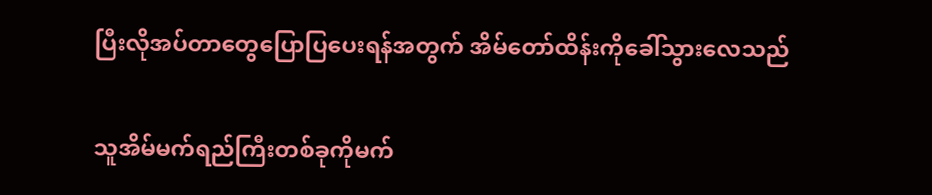ပြီးလိုအပ်တာတွေပြောပြပေးရန်အတွက် အိမ်တော်ထိန်းကိုခေါ်သွားလေသည်

သူအိမ်မက်ရည်ကြီးတစ်ခုကိုမက်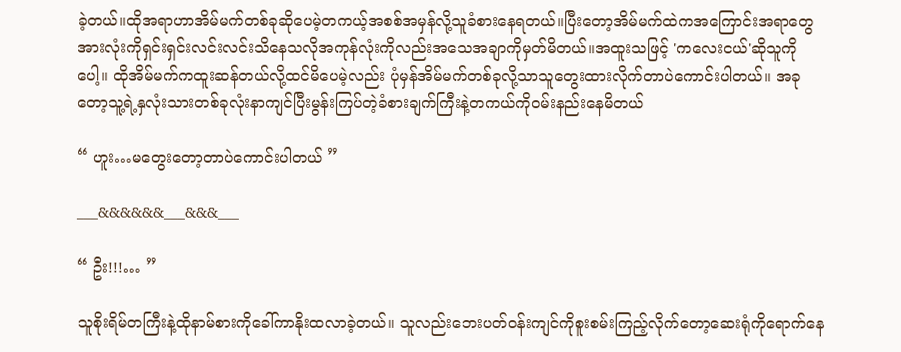ခဲ့တယ်။ထိုအရာဟာအိမ်မက်တစ်ခုဆိုပေမဲ့တကယ့်အစစ်အမှန်လို့သူခံစားနေရတယ်။ပြီးတော့အိမ်မက်ထဲကအကြောင်းအရာတွေအားလုံးကိုရှင်းရှင်းလင်းလင်းသိနေသလိုအကုန်လုံးကိုလည်းအသေအချာကိုမှတ်မိတယ်။အထူးသဖြင့် 'ကလေးငယ်'ဆိုသူကိုပေါ့။ ထိုအိမ်မက်ကထူးဆန်တယ်လို့ထင်မိပေမဲ့လည်း ပုံမှန်အိမ်မက်တစ်ခုလို့သာသူတွေးထားလိုက်တာပဲကောင်းပါတယ်။ အခုတော့သူ့ရဲ့နှလုံးသားတစ်ခုလုံးနာကျင်ပြီးမွန်းကြပ်တဲ့ခံစားချက်ကြီးနဲ့တကယ်ကိုဝမ်းနည်းနေမိတယ်

“ ဟူး…မတွေးတော့တာပဲကောင်းပါတယ် ”

___&&&&&&___&&&___

“ ဦး!!!… ”

သူစိုးရိမ်တကြီးနဲ့ထိုနာမ်စားကိုခေါ်ကာနိုးထလာခဲ့တယ်။ သူ‌လည်းဘေးပတ်ဝန်းကျင်ကိုစူးစမ်းကြည့်လိုက်တော့ဆေးရုံကိုရောက်နေ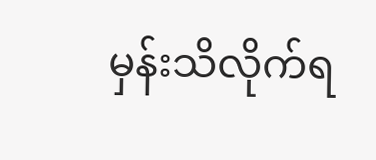မှန်းသိလိုက်ရ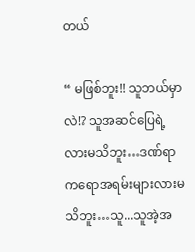တယ်

“ မဖြစ်ဘူး!! သူဘယ်မှာလဲ!? သူအဆင်ပြေရဲ့လားမသိဘူး…ဒဏ်ရာကရောအရမ်းများလားမသိဘူး…သူ...သူအဲ့အ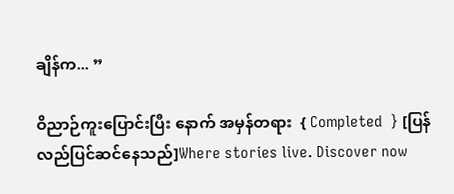ချိန်က... ”

ဝိညာဉ်ကူးပြောင်းပြီး နောက် အမှန်တရား  { Completed  } [ပြန်လည်ပြင်ဆင်နေသည်]Where stories live. Discover now